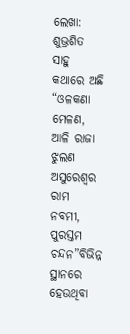ଲେଖା: ଶୁଭ୍ରଶିତ ସାହୁ
କଥାରେ ଅଛି
“ଓଳକଣା ମେଳଣ,
ଆଳି ରାଜା ଝୁଲଣ
ଅସୁରେଶ୍ୱର ରାମ ନବମୀ,
ପୁରସ୍ତମ ଚନ୍ଦନ”ବିଭିନ୍ନ ସ୍ଥାନରେ ହେଉଥିବା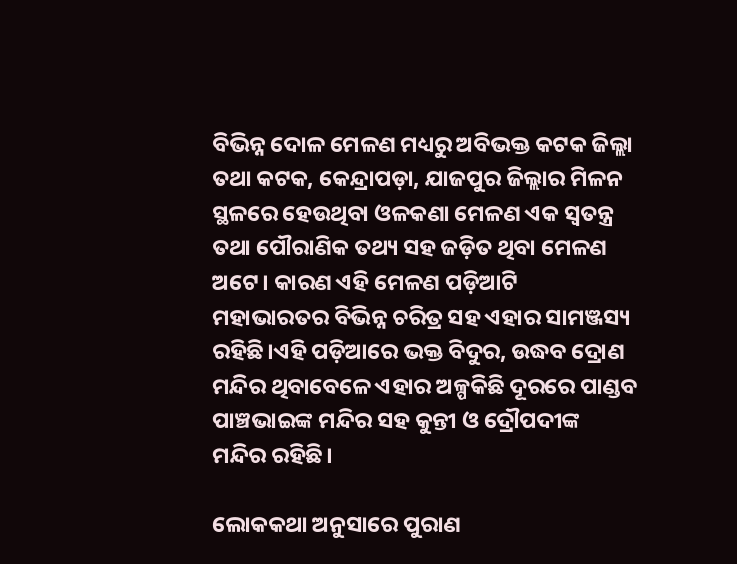ବିଭିନ୍ନ ଦୋଳ ମେଳଣ ମଧ୍ୟରୁ ଅବିଭକ୍ତ କଟକ ଜିଲ୍ଲା ତଥା କଟକ, କେନ୍ଦ୍ରାପଡ଼ା, ଯାଜପୁର ଜିଲ୍ଲାର ମିଳନ ସ୍ଥଳରେ ହେଉଥିବା ଓଳକଣା ମେଳଣ ଏକ ସ୍ବତନ୍ତ୍ର ତଥା ପୌରାଣିକ ତଥ୍ୟ ସହ ଜଡ଼ିତ ଥିବା ମେଳଣ ଅଟେ। କାରଣ ଏହି ମେଳଣ ପଡ଼ିଆଟି ମହାଭାରତର ବିଭିନ୍ନ ଚରିତ୍ର ସହ ଏହାର ସାମଞ୍ଜସ୍ୟ ରହିଛି।ଏହି ପଡ଼ିଆରେ ଭକ୍ତ ବିଦୁର, ଉଦ୍ଧବ ଦ୍ରୋଣ ମନ୍ଦିର ଥିବାବେଳେ ଏହାର ଅଳ୍ପକିଛି ଦୂରରେ ପାଣ୍ଡବ ପାଞ୍ଚଭାଇଙ୍କ ମନ୍ଦିର ସହ କୁନ୍ତୀ ଓ ଦ୍ରୌପଦୀଙ୍କ ମନ୍ଦିର ରହିଛି।

ଲୋକକଥା ଅନୁସାରେ ପୁରାଣ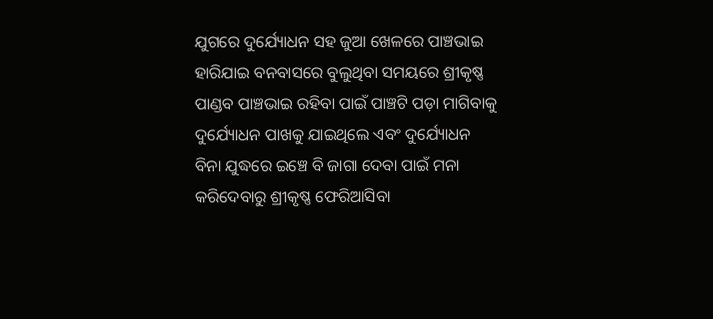ଯୁଗରେ ଦୁର୍ଯ୍ୟୋଧନ ସହ ଜୁଆ ଖେଳରେ ପାଞ୍ଚଭାଇ ହାରିଯାଇ ବନବାସରେ ବୁଲୁଥିବା ସମୟରେ ଶ୍ରୀକୃଷ୍ଣ ପାଣ୍ଡବ ପାଞ୍ଚଭାଇ ରହିବା ପାଇଁ ପାଞ୍ଚଟି ପଡ଼ା ମାଗିବାକୁ ଦୁର୍ଯ୍ୟୋଧନ ପାଖକୁ ଯାଇଥିଲେ ଏବଂ ଦୁର୍ଯ୍ୟୋଧନ ବିନା ଯୁଦ୍ଧରେ ଇଞ୍ଚେ ବି ଜାଗା ଦେବା ପାଇଁ ମନା କରିଦେବାରୁ ଶ୍ରୀକୃଷ୍ଣ ଫେରିଆସିବା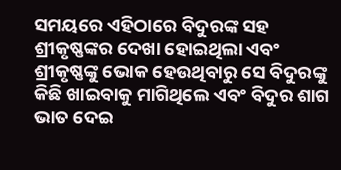ସମୟରେ ଏହିଠାରେ ବିଦୁରଙ୍କ ସହ ଶ୍ରୀକୃଷ୍ଣଙ୍କର ଦେଖା ହୋଇଥିଲା ଏବଂ ଶ୍ରୀକୃଷ୍ଣଙ୍କୁ ଭୋକ ହେଉଥିବାରୁ ସେ ବିଦୁରଙ୍କୁ କିଛି ଖାଇବାକୁ ମାଗିଥିଲେ ଏବଂ ବିଦୁର ଶାଗ ଭାତ ଦେଇ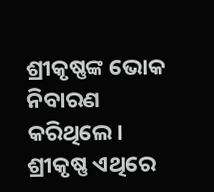ଶ୍ରୀକୃଷ୍ଣଙ୍କ ଭୋକ ନିବାରଣ କରିଥିଲେ। ଶ୍ରୀକୃଷ୍ଣ ଏଥିରେ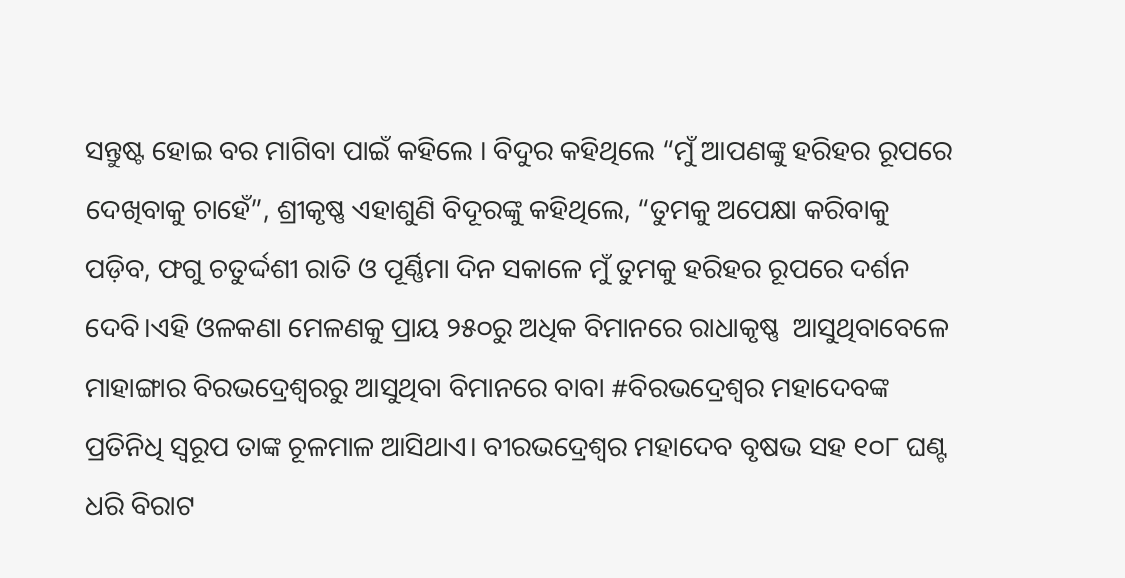ସନ୍ତୁଷ୍ଟ ହୋଇ ବର ମାଗିବା ପାଇଁ କହିଲେ । ବିଦୁର କହିଥିଲେ “ମୁଁ ଆପଣଙ୍କୁ ହରିହର ରୂପରେ ଦେଖିବାକୁ ଚାହେଁ”, ଶ୍ରୀକୃଷ୍ଣ ଏହାଶୁଣି ବିଦୂରଙ୍କୁ କହିଥିଲେ, “ତୁମକୁ ଅପେକ୍ଷା କରିବାକୁ ପଡ଼ିବ, ଫଗୁ ଚତୁର୍ଦ୍ଦଶୀ ରାତି ଓ ପୂର୍ଣ୍ଣିମା ଦିନ ସକାଳେ ମୁଁ ତୁମକୁ ହରିହର ରୂପରେ ଦର୍ଶନ ଦେବି।ଏହି ଓଳକଣା ମେଳଣକୁ ପ୍ରାୟ ୨୫୦ରୁ ଅଧିକ ବିମାନରେ ରାଧାକୃଷ୍ଣ  ଆସୁଥିବାବେଳେ ମାହାଙ୍ଗାର ବିରଭଦ୍ରେଶ୍ଵରରୁ ଆସୁଥିବା ବିମାନରେ ବାବା #ବିରଭଦ୍ରେଶ୍ୱର ମହାଦେବଙ୍କ ପ୍ରତିନିଧି ସ୍ୱରୂପ ତାଙ୍କ ଚୂଳମାଳ ଆସିଥାଏ। ବୀରଭଦ୍ରେଶ୍ୱର ମହାଦେବ ବୃଷଭ ସହ ୧୦୮ ଘଣ୍ଟ ଧରି ବିରାଟ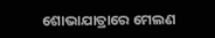ଶୋଭାଯାତ୍ରାରେ ମେଲଣ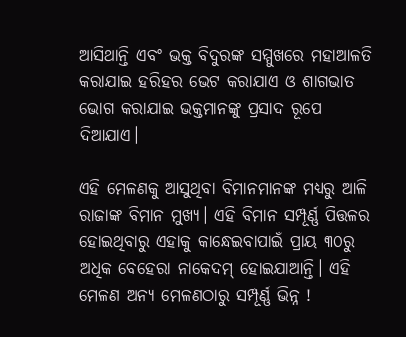ଆସିଥାନ୍ତି ଏବଂ ଭକ୍ତ ବିଦୁରଙ୍କ ସମ୍ମୁଖରେ ମହାଆଳତି କରାଯାଇ ହରିହର ଭେଟ କରାଯାଏ ଓ ଶାଗଭାତ ଭୋଗ କରାଯାଇ ଭକ୍ତମାନଙ୍କୁ ପ୍ରସାଦ ରୂପେ ଦିଆଯାଏ।

ଏହି ମେଳଣକୁ ଆସୁଥିବା ବିମାନମାନଙ୍କ ମଧ୍ୟରୁ ଆଳି ରାଜାଙ୍କ ବିମାନ ମୁଖ୍ୟ। ଏହି ବିମାନ ସମ୍ପୂର୍ଣ୍ଣ ପିତ୍ତଳର ହୋଇଥିବାରୁ ଏହାକୁ କାନ୍ଧେଇବାପାଇଁ ପ୍ରାୟ ୩୦ରୁ ଅଧିକ ବେହେରା ନାକେଦମ୍ ହୋଇଯାଆନ୍ତି। ଏହି ମେଳଣ ଅନ୍ୟ ମେଳଣଠାରୁ ସମ୍ପୂର୍ଣ୍ଣ ଭିନ୍ନ !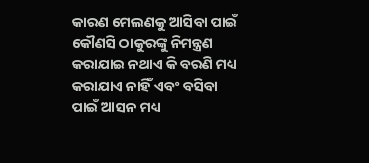କାରଣ ମେଲଣକୁ ଆସିବା ପାଇଁ କୌଣସି ଠାକୁରଙ୍କୁ ନିମନ୍ତ୍ରଣ କରାଯାଇ ନଥାଏ କି ବରଣି ମଧ୍ୟ କରାଯାଏ ନାହିଁ ଏବଂ ବସିବା ପାଇଁ ଆସନ ମଧ୍ୟ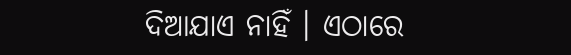ଦିଆଯାଏ ନାହିଁ । ଏଠାରେ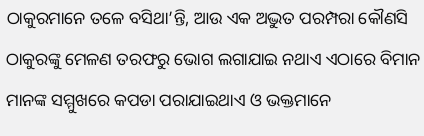ଠାକୁରମାନେ ତଳେ ବସିଥା’ନ୍ତି, ଆଉ ଏକ ଅଦ୍ଭୁତ ପରମ୍ପରା କୌଣସି ଠାକୁରଙ୍କୁ ମେଳଣ ତରଫରୁ ଭୋଗ ଲଗାଯାଇ ନଥାଏ ଏଠାରେ ବିମାନ ମାନଙ୍କ ସମ୍ମୁଖରେ କପଡା ପରାଯାଇଥାଏ ଓ ଭକ୍ତମାନେ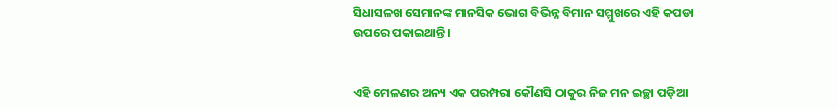ସିଧାସଳଖ ସେମାନଙ୍କ ମାନସିକ ଭୋଗ ବିଭିନ୍ନ ବିମାନ ସମ୍ମୁଖରେ ଏହି କପଡା ଉପରେ ପକାଇଥାନ୍ତି।


ଏହି ମେଳଣର ଅନ୍ୟ ଏକ ପରମ୍ପରା କୌଣସି ଠାକୁର ନିଜ ମନ ଇଚ୍ଛା ପଡ଼ିଆ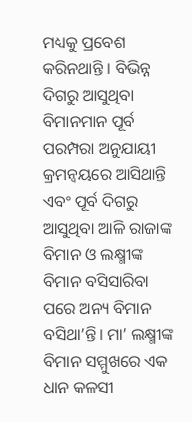ମଧ୍ୟକୁ ପ୍ରବେଶ କରିନଥାନ୍ତି । ବିଭିନ୍ନ ଦିଗରୁ ଆସୁଥିବା ବିମାନମାନ ପୂର୍ବ ପରମ୍ପରା ଅନୁଯାୟୀ କ୍ରମନ୍ୱୟରେ ଆସିଥାନ୍ତି ଏବଂ ପୂର୍ବ ଦିଗରୁ ଆସୁଥିବା ଆଳି ରାଜାଙ୍କ ବିମାନ ଓ ଲକ୍ଷ୍ମୀଙ୍କ ବିମାନ ବସିସାରିବା ପରେ ଅନ୍ୟ ବିମାନ ବସିଥା’ନ୍ତି। ମା’ ଲକ୍ଷ୍ମୀଙ୍କ ବିମାନ ସମ୍ମୁଖରେ ଏକ ଧାନ କଳସୀ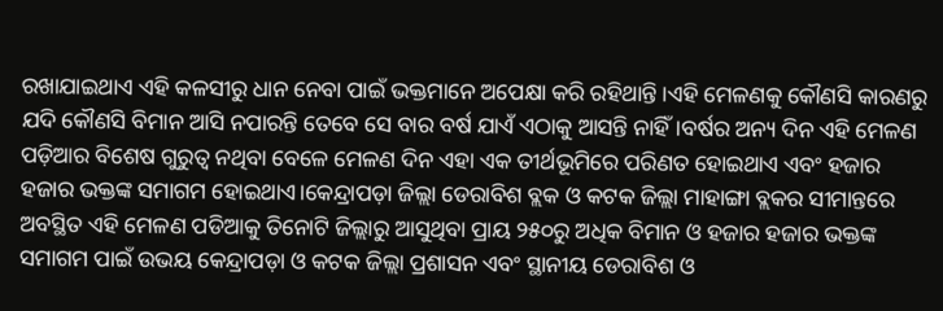ରଖାଯାଇଥାଏ ଏହି କଳସୀରୁ ଧାନ ନେବା ପାଇଁ ଭକ୍ତମାନେ ଅପେକ୍ଷା କରି ରହିଥାନ୍ତି ।ଏହି ମେଳଣକୁ କୌଣସି କାରଣରୁ ଯଦି କୌଣସି ବିମାନ ଆସି ନପାରନ୍ତି ତେବେ ସେ ବାର ବର୍ଷ ଯାଏଁ ଏଠାକୁ ଆସନ୍ତି ନାହିଁ।ବର୍ଷର ଅନ୍ୟ ଦିନ ଏହି ମେଳଣ ପଡ଼ିଆର ବିଶେଷ ଗୁରୁତ୍ଵ ନଥିବା ବେଳେ ମେଳଣ ଦିନ ଏହା ଏକ ତୀର୍ଥଭୂମିରେ ପରିଣତ ହୋଇଥାଏ ଏବଂ ହଜାର ହଜାର ଭକ୍ତଙ୍କ ସମାଗମ ହୋଇଥାଏ।କେନ୍ଦ୍ରାପଡ଼ା ଜିଲ୍ଲା ଡେରାବିଶ ବ୍ଲକ ଓ କଟକ ଜିଲ୍ଲା ମାହାଙ୍ଗା ବ୍ଲକର ସୀମାନ୍ତରେ ଅବସ୍ଥିତ ଏହି ମେଳଣ ପଡିଆକୁ ତିନୋଟି ଜିଲ୍ଲାରୁ ଆସୁଥିବା ପ୍ରାୟ ୨୫୦ରୁ ଅଧିକ ବିମାନ ଓ ହଜାର ହଜାର ଭକ୍ତଙ୍କ ସମାଗମ ପାଇଁ ଉଭୟ କେନ୍ଦ୍ରାପଡ଼ା ଓ କଟକ ଜିଲ୍ଲା ପ୍ରଶାସନ ଏବଂ ସ୍ଥାନୀୟ ଡେରାବିଶ ଓ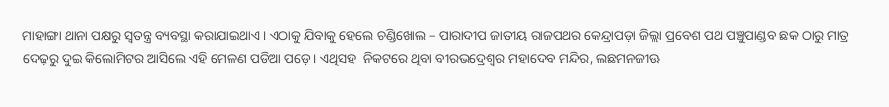ମାହାଙ୍ଗା ଥାନା ପକ୍ଷରୁ ସ୍ୱତନ୍ତ୍ର ବ୍ୟବସ୍ଥା କରାଯାଇଥାଏ। ଏଠାକୁ ଯିବାକୁ ହେଲେ ଚଣ୍ଡିଖୋଲ – ପାରାଦୀପ ଜାତୀୟ ରାଜପଥର କେନ୍ଦ୍ରାପଡ଼ା ଜିଲ୍ଲା ପ୍ରବେଶ ପଥ ପଞ୍ଚୁପାଣ୍ଡବ ଛକ ଠାରୁ ମାତ୍ର ଦେଢ଼ରୁ ଦୁଇ କିଲୋମିଟର ଆସିଲେ ଏହି ମେଳଣ ପଡିଆ ପଡ଼େ। ଏଥିସହ  ନିକଟରେ ଥିବା ବୀରଭଦ୍ରେଶ୍ଵର ମହାଦେବ ମନ୍ଦିର, ଲଛମନଜୀଊ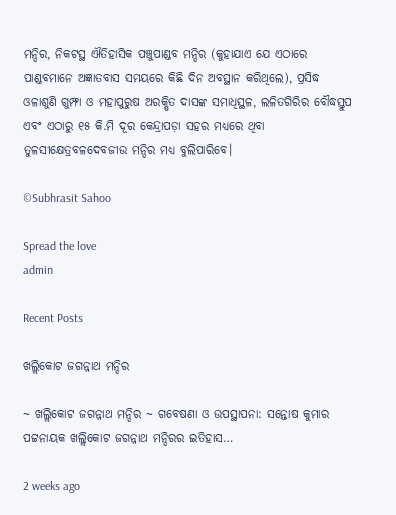ମନ୍ଦିର, ନିକଟସ୍ଥ ଐତିହାସିକ ପଞ୍ଚୁପାଣ୍ଡବ ମନ୍ଦିର (କୁହାଯାଏ ଯେ ଏଠାରେ ପାଣ୍ଡବମାନେ ଅଜ୍ଞାତବାସ ସମୟରେ କିଛି ଦିନ ଅବସ୍ଥାନ କରିଥିଲେ), ପ୍ରସିଦ୍ଧ ଓଳାଶୁଣି ଗୁମ୍ଫା ଓ ମହାପୁରୁଷ ଅରକ୍ଷିତ ଦାସଙ୍କ ସମାଧିସ୍ଥଳ, ଲଳିତଗିରିର ବୌଦ୍ଧସ୍ତୁପ ଏବଂ ଏଠାରୁ ୧୫ କି.ମି ଦୂର କେନ୍ଦ୍ରାପଡ଼ା ସହର ମଧ୍ୟରେ ଥିବା ତୁଳସୀକ୍ଷେତ୍ରବଳଦେବଜୀଉ ମନ୍ଦିର ମଧ୍ୟ ବୁଲିପାରିବେ।

©Subhrasit Sahoo

Spread the love
admin

Recent Posts

ଖଲ୍ଲିକୋଟ ଜଗନ୍ନାଥ ମନ୍ଦିର

~ ଖଲ୍ଲିକୋଟ ଜଗନ୍ନାଥ ମନ୍ଦିର ~ ଗବେଷଣା ଓ ଉପସ୍ଥାପନା: ସନ୍ତୋଷ କୁମାର ପଟ୍ଟନାୟକ ଖଲ୍ଲିକୋଟ ଜଗନ୍ନାଥ ମନ୍ଦିରର ଇତିହାସ…

2 weeks ago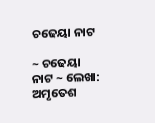ଚଢେୟା ନାଟ

~ ଚଢେୟା ନାଟ ~ ଲେଖା: ଅମୃତେଶ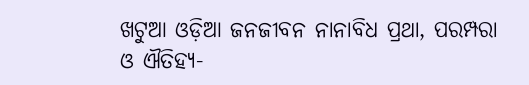ଖଟୁଆ ଓଡ଼ିଆ ଜନଜୀବନ ନାନାବିଧ ପ୍ରଥା, ପରମ୍ପରା ଓ ଐତିହ୍ୟ-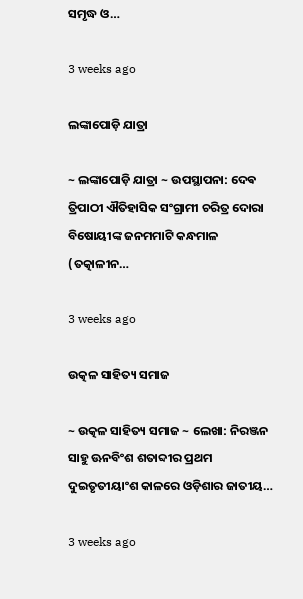ସମୃଦ୍ଧ ଓ…

3 weeks ago

ଲଙ୍କାପୋଡ଼ି ଯାତ୍ରା

~ ଲଙ୍କାପୋଡ଼ି ଯାତ୍ରା ~ ଉପସ୍ଥାପନା: ଦେଵ ତ୍ରିପାଠୀ ଐତିହାସିକ ସଂଗ୍ରାମୀ ଚରିତ୍ର ଦୋରା ବିଷୋୟୀଙ୍କ ଜନମମାଟି କନ୍ଧମାଳ (ତତ୍କାଳୀନ…

3 weeks ago

ଉତ୍କଳ ସାହିତ୍ୟ ସମାଜ

~ ଉତ୍କଳ ସାହିତ୍ୟ ସମାଜ ~ ଲେଖା: ନିରଞ୍ଜନ ସାହୁ ଊନବିଂଶ ଶତାବ୍ଦୀର ପ୍ରଥମ ଦୁଇତୃତୀୟାଂଶ କାଳରେ ଓଡ଼ିଶାର ଜାତୀୟ…

3 weeks ago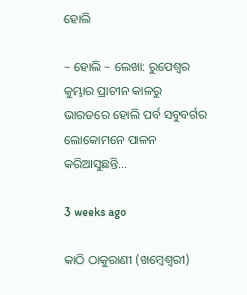ହୋଲି

~ ହୋଲି ~ ଲେଖା: ରୁପେଶ୍ୱର କୁମ୍ଭାର ପ୍ରାଚୀନ କାଳରୁ ଭାରତରେ ହୋଲି ପର୍ବ ସବୁବର୍ଗର ଲୋକୋମନେ ପାଳନ କରିଆସୁଛନ୍ତି…

3 weeks ago

କାଠି ଠାକୁରାଣୀ (ଖମ୍ବେଶ୍ଵରୀ)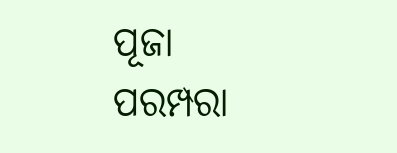ପୂଜା ପରମ୍ପରା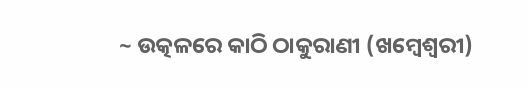~ ଉତ୍କଳରେ କାଠି ଠାକୁରାଣୀ (ଖମ୍ବେଶ୍ଵରୀ)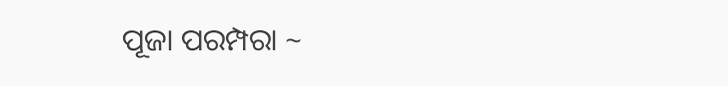ପୂଜା ପରମ୍ପରା ~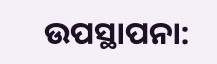ଉପସ୍ଥାପନା: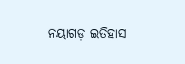ନୟାଗଡ଼ ଇତିହାସ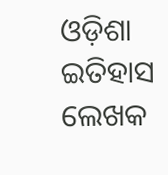ଓଡ଼ିଶା ଇତିହାସ ଲେଖକ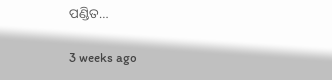ପଣ୍ଡିତ…

3 weeks ago